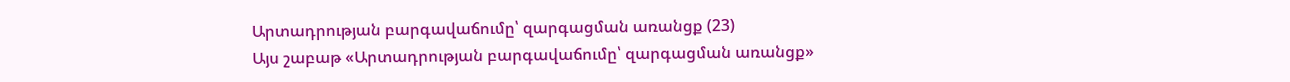Արտադրության բարգավաճումը՝ զարգացման առանցք (23)
Այս շաբաթ «Արտադրության բարգավաճումը՝ զարգացման առանցք»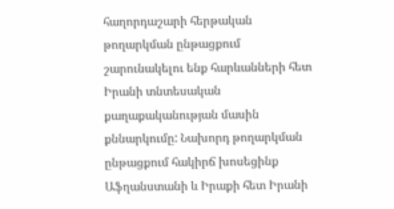հաղորդաշարի հերթական թողարկման ընթացքում շարունակելու ենք հարևանների հետ Իրանի տնտեսական քաղաքականության մասին քննարկումը: Նախորդ թողարկման ընթացքում հակիրճ խոսեցինք Աֆղանստանի և Իրաքի հետ Իրանի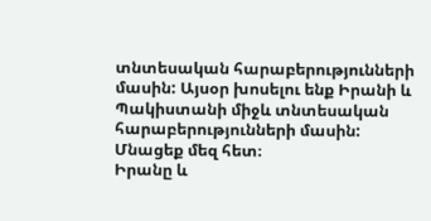տնտեսական հարաբերությունների մասին: Այսօր խոսելու ենք Իրանի և Պակիստանի միջև տնտեսական հարաբերությունների մասին: Մնացեք մեզ հետ։
Իրանը և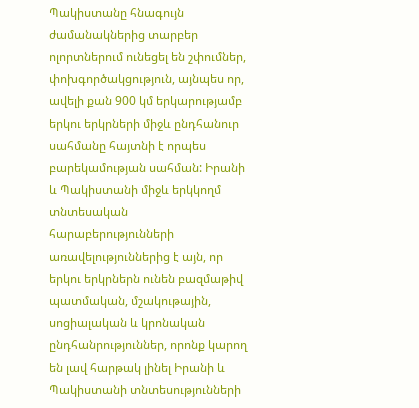Պակիստանը հնագույն ժամանակներից տարբեր ոլորտներում ունեցել են շփումներ, փոխգործակցություն, այնպես որ, ավելի քան 900 կմ երկարությամբ երկու երկրների միջև ընդհանուր սահմանը հայտնի է որպես բարեկամության սահման: Իրանի և Պակիստանի միջև երկկողմ տնտեսական հարաբերությունների առավելություններից է այն, որ երկու երկրներն ունեն բազմաթիվ պատմական, մշակութային, սոցիալական և կրոնական ընդհանրություններ, որոնք կարող են լավ հարթակ լինել Իրանի և Պակիստանի տնտեսությունների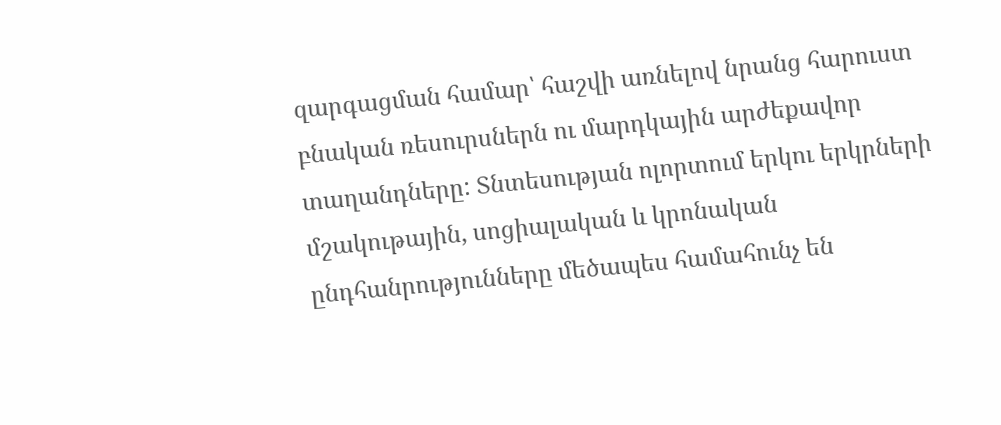զարգացման համար՝ հաշվի առնելով նրանց հարուստ բնական ռեսուրսներն ու մարդկային արժեքավոր տաղանդները: Տնտեսության ոլորտում երկու երկրների մշակութային, սոցիալական և կրոնական ընդհանրությունները մեծապես համահունչ են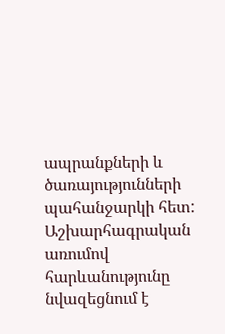ապրանքների և ծառայությունների պահանջարկի հետ: Աշխարհագրական առումով հարևանությունը նվազեցնում է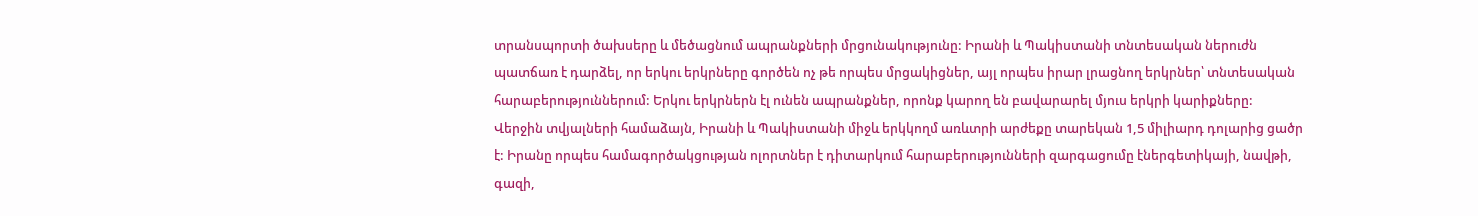տրանսպորտի ծախսերը և մեծացնում ապրանքների մրցունակությունը: Իրանի և Պակիստանի տնտեսական ներուժն պատճառ է դարձել, որ երկու երկրները գործեն ոչ թե որպես մրցակիցներ, այլ որպես իրար լրացնող երկրներ՝ տնտեսական հարաբերություններում: Երկու երկրներն էլ ունեն ապրանքներ, որոնք կարող են բավարարել մյուս երկրի կարիքները:
Վերջին տվյալների համաձայն, Իրանի և Պակիստանի միջև երկկողմ առևտրի արժեքը տարեկան 1,5 միլիարդ դոլարից ցածր է: Իրանը որպես համագործակցության ոլորտներ է դիտարկում հարաբերությունների զարգացումը էներգետիկայի, նավթի, գազի,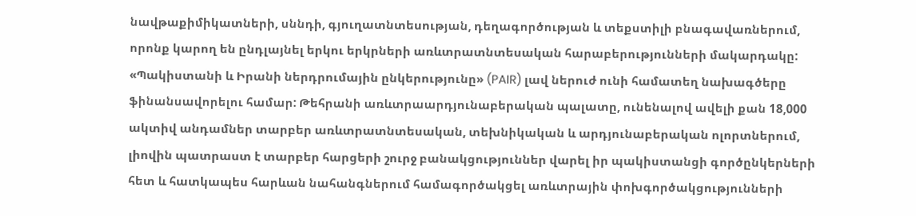նավթաքիմիկատների, սննդի, գյուղատնտեսության, դեղագործության և տեքստիլի բնագավառներում, որոնք կարող են ընդլայնել երկու երկրների առևտրատնտեսական հարաբերությունների մակարդակը: «Պակիստանի և Իրանի ներդրումային ընկերությունը» (PAIR) լավ ներուժ ունի համատեղ նախագծերը ֆինանսավորելու համար: Թեհրանի առևտրաարդյունաբերական պալատը, ունենալով ավելի քան 18,000 ակտիվ անդամներ տարբեր առևտրատնտեսական, տեխնիկական և արդյունաբերական ոլորտներում, լիովին պատրաստ է տարբեր հարցերի շուրջ բանակցություններ վարել իր պակիստանցի գործընկերների հետ և հատկապես հարևան նահանգներում համագործակցել առևտրային փոխգործակցությունների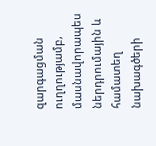զարգացման ուղղությամբ, մասնավորապես ներդրումային և համատեղ նախագծերի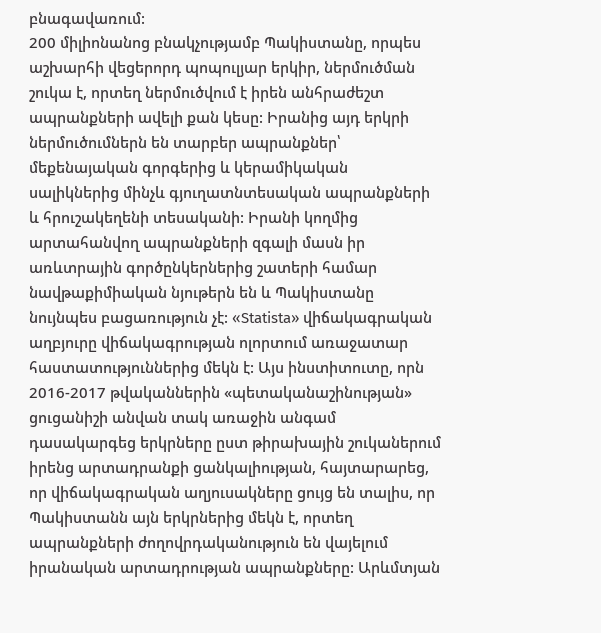բնագավառում:
200 միլիոնանոց բնակչությամբ Պակիստանը, որպես աշխարհի վեցերորդ պոպուլյար երկիր, ներմուծման շուկա է, որտեղ ներմուծվում է իրեն անհրաժեշտ ապրանքների ավելի քան կեսը: Իրանից այդ երկրի ներմուծումներն են տարբեր ապրանքներ՝ մեքենայական գորգերից և կերամիկական սալիկներից մինչև գյուղատնտեսական ապրանքների և հրուշակեղենի տեսականի: Իրանի կողմից արտահանվող ապրանքների զգալի մասն իր առևտրային գործընկերներից շատերի համար նավթաքիմիական նյութերն են և Պակիստանը նույնպես բացառություն չէ: «Statista» վիճակագրական աղբյուրը վիճակագրության ոլորտում առաջատար հաստատություններից մեկն է: Այս ինստիտուտը, որն 2016-2017 թվականներին «պետականաշինության» ցուցանիշի անվան տակ առաջին անգամ դասակարգեց երկրները ըստ թիրախային շուկաներում իրենց արտադրանքի ցանկալիության, հայտարարեց, որ վիճակագրական աղյուսակները ցույց են տալիս, որ Պակիստանն այն երկրներից մեկն է, որտեղ ապրանքների ժողովրդականություն են վայելում իրանական արտադրության ապրանքները: Արևմտյան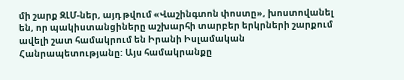մի շարք ԶԼՄ-ներ, այդ թվում «Վաշինգտոն փոստը», խոստովանել են, որ պակիստանցիները աշխարհի տարբեր երկրների շարքում ավելի շատ համակրում են Իրանի Իսլամական Հանրապետությանը: Այս համակրանքը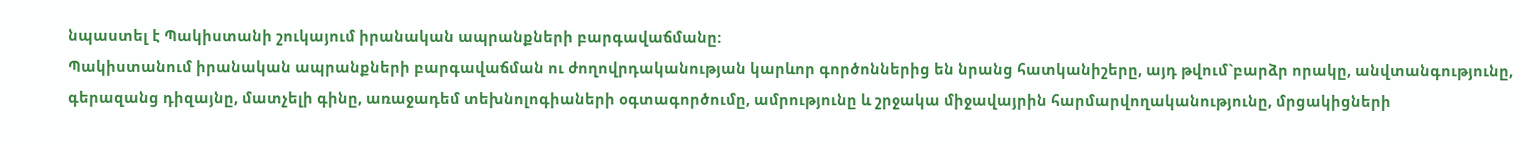նպաստել է Պակիստանի շուկայում իրանական ապրանքների բարգավաճմանը:
Պակիստանում իրանական ապրանքների բարգավաճման ու ժողովրդականության կարևոր գործոններից են նրանց հատկանիշերը, այդ թվում`բարձր որակը, անվտանգությունը, գերազանց դիզայնը, մատչելի գինը, առաջադեմ տեխնոլոգիաների օգտագործումը, ամրությունը և շրջակա միջավայրին հարմարվողականությունը, մրցակիցների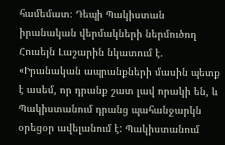համեմատ։ Դեպի Պակիստան իրանական վերմակների ներմուծող Հուսեյն Լաշարին նկատում է. «Իրանական ապրանքների մասին պետք է ասեմ, որ դրանք շատ լավ որակի են, և Պակիստանում դրանց պահանջարկն օրեցօր ավելանում է: Պակիստանում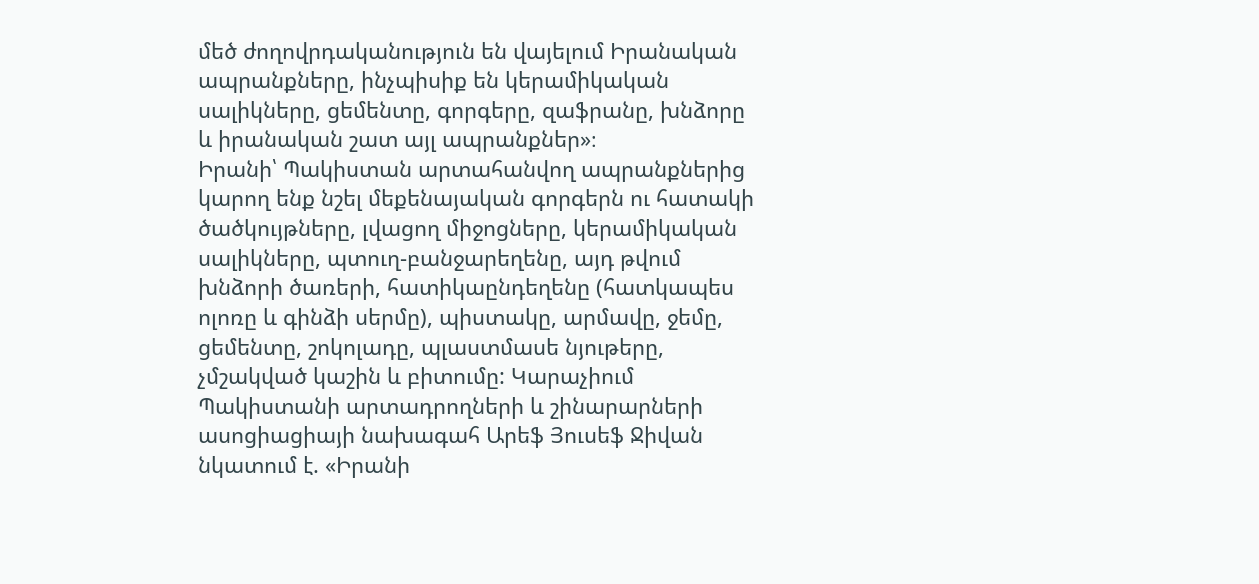մեծ ժողովրդականություն են վայելում Իրանական ապրանքները, ինչպիսիք են կերամիկական սալիկները, ցեմենտը, գորգերը, զաֆրանը, խնձորը և իրանական շատ այլ ապրանքներ»։
Իրանի՝ Պակիստան արտահանվող ապրանքներից կարող ենք նշել մեքենայական գորգերն ու հատակի ծածկույթները, լվացող միջոցները, կերամիկական սալիկները, պտուղ-բանջարեղենը, այդ թվում խնձորի ծառերի, հատիկաընդեղենը (հատկապես ոլոռը և գինձի սերմը), պիստակը, արմավը, ջեմը, ցեմենտը, շոկոլադը, պլաստմասե նյութերը, չմշակված կաշին և բիտումը: Կարաչիում Պակիստանի արտադրողների և շինարարների ասոցիացիայի նախագահ Արեֆ Յուսեֆ Ջիվան նկատում է. «Իրանի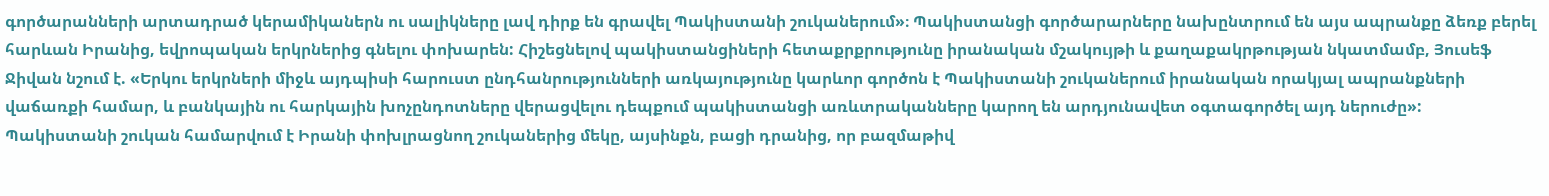գործարանների արտադրած կերամիկաներն ու սալիկները լավ դիրք են գրավել Պակիստանի շուկաներում»։ Պակիստանցի գործարարները նախընտրում են այս ապրանքը ձեռք բերել հարևան Իրանից, եվրոպական երկրներից գնելու փոխարեն: Հիշեցնելով պակիստանցիների հետաքրքրությունը իրանական մշակույթի և քաղաքակրթության նկատմամբ, Յուսեֆ Ջիվան նշում է. «Երկու երկրների միջև այդպիսի հարուստ ընդհանրությունների առկայությունը կարևոր գործոն է Պակիստանի շուկաներում իրանական որակյալ ապրանքների վաճառքի համար, և բանկային ու հարկային խոչընդոտները վերացվելու դեպքում պակիստանցի առևտրականները կարող են արդյունավետ օգտագործել այդ ներուժը»:
Պակիստանի շուկան համարվում է Իրանի փոխլրացնող շուկաներից մեկը, այսինքն, բացի դրանից, որ բազմաթիվ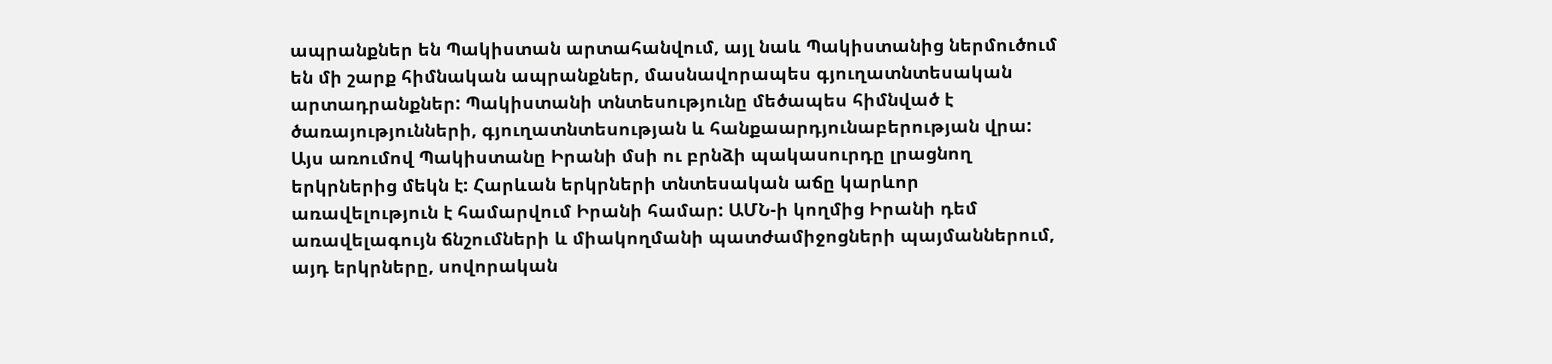ապրանքներ են Պակիստան արտահանվում, այլ նաև Պակիստանից ներմուծում են մի շարք հիմնական ապրանքներ, մասնավորապես գյուղատնտեսական արտադրանքներ: Պակիստանի տնտեսությունը մեծապես հիմնված է ծառայությունների, գյուղատնտեսության և հանքաարդյունաբերության վրա: Այս առումով Պակիստանը Իրանի մսի ու բրնձի պակասուրդը լրացնող երկրներից մեկն է: Հարևան երկրների տնտեսական աճը կարևոր առավելություն է համարվում Իրանի համար: ԱՄՆ-ի կողմից Իրանի դեմ առավելագույն ճնշումների և միակողմանի պատժամիջոցների պայմաններում, այդ երկրները, սովորական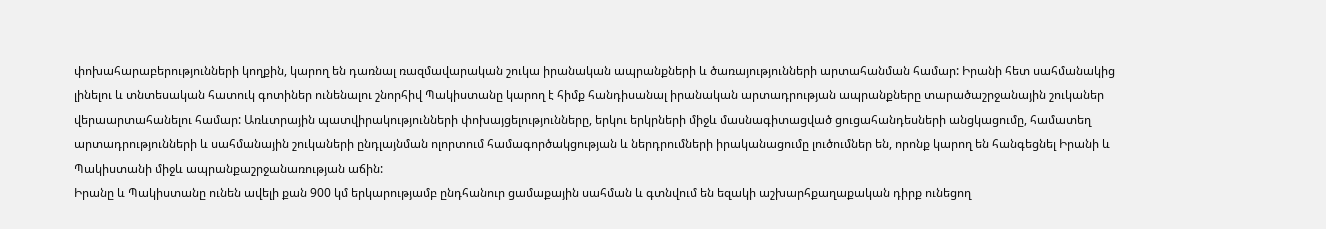փոխահարաբերությունների կողքին, կարող են դառնալ ռազմավարական շուկա իրանական ապրանքների և ծառայությունների արտահանման համար: Իրանի հետ սահմանակից լինելու և տնտեսական հատուկ գոտիներ ունենալու շնորհիվ Պակիստանը կարող է հիմք հանդիսանալ իրանական արտադրության ապրանքները տարածաշրջանային շուկաներ վերաարտահանելու համար: Առևտրային պատվիրակությունների փոխայցելությունները, երկու երկրների միջև մասնագիտացված ցուցահանդեսների անցկացումը, համատեղ արտադրությունների և սահմանային շուկաների ընդլայնման ոլորտում համագործակցության և ներդրումների իրականացումը լուծումներ են, որոնք կարող են հանգեցնել Իրանի և Պակիստանի միջև ապրանքաշրջանառության աճին:
Իրանը և Պակիստանը ունեն ավելի քան 900 կմ երկարությամբ ընդհանուր ցամաքային սահման և գտնվում են եզակի աշխարհքաղաքական դիրք ունեցող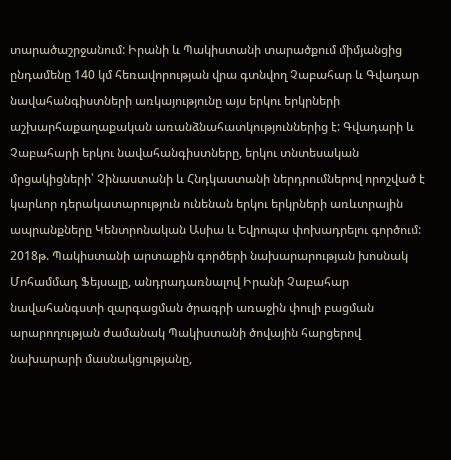տարածաշրջանում: Իրանի և Պակիստանի տարածքում միմյանցից ընդամենը 140 կմ հեռավորության վրա գտնվող Չաբահար և Գվադար նավահանգիստների առկայությունը այս երկու երկրների աշխարհաքաղաքական առանձնահատկություններից է: Գվադարի և Չաբահարի երկու նավահանգիստները, երկու տնտեսական մրցակիցների՝ Չինաստանի և Հնդկաստանի ներդրումներով որոշված է կարևոր դերակատարություն ունենան երկու երկրների առևտրային ապրանքները Կենտրոնական Ասիա և Եվրոպա փոխադրելու գործում: 2018թ. Պակիստանի արտաքին գործերի նախարարության խոսնակ Մոհամմադ Ֆեյսալը, անդրադառնալով Իրանի Չաբահար նավահանգստի զարգացման ծրագրի առաջին փուլի բացման արարողության ժամանակ Պակիստանի ծովային հարցերով նախարարի մասնակցությանը,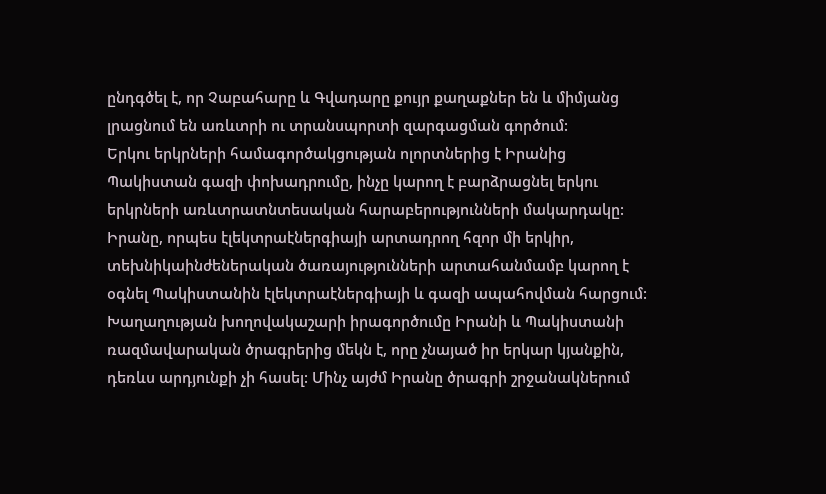ընդգծել է, որ Չաբահարը և Գվադարը քույր քաղաքներ են և միմյանց լրացնում են առևտրի ու տրանսպորտի զարգացման գործում:
Երկու երկրների համագործակցության ոլորտներից է Իրանից Պակիստան գազի փոխադրումը, ինչը կարող է բարձրացնել երկու երկրների առևտրատնտեսական հարաբերությունների մակարդակը: Իրանը, որպես էլեկտրաէներգիայի արտադրող հզոր մի երկիր, տեխնիկաինժեներական ծառայությունների արտահանմամբ կարող է օգնել Պակիստանին էլեկտրաէներգիայի և գազի ապահովման հարցում: Խաղաղության խողովակաշարի իրագործումը Իրանի և Պակիստանի ռազմավարական ծրագրերից մեկն է, որը չնայած իր երկար կյանքին, դեռևս արդյունքի չի հասել: Մինչ այժմ Իրանը ծրագրի շրջանակներում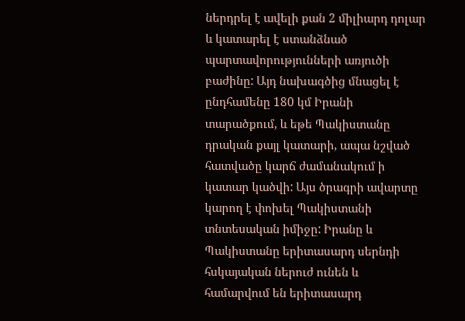ներդրել է ավելի քան 2 միլիարդ դոլար և կատարել է ստանձնած պարտավորությունների առյուծի բաժինը: Այդ նախագծից մնացել է ընդհամենը 180 կմ Իրանի տարածքում, և եթե Պակիստանը դրական քայլ կատարի, ապա նշված հատվածը կարճ ժամանակում ի կատար կածվի: Այս ծրագրի ավարտը կարող է փոխել Պակիստանի տնտեսական իմիջը: Իրանը և Պակիստանը երիտասարդ սերնդի հսկայական ներուժ ունեն և համարվում են երիտասարդ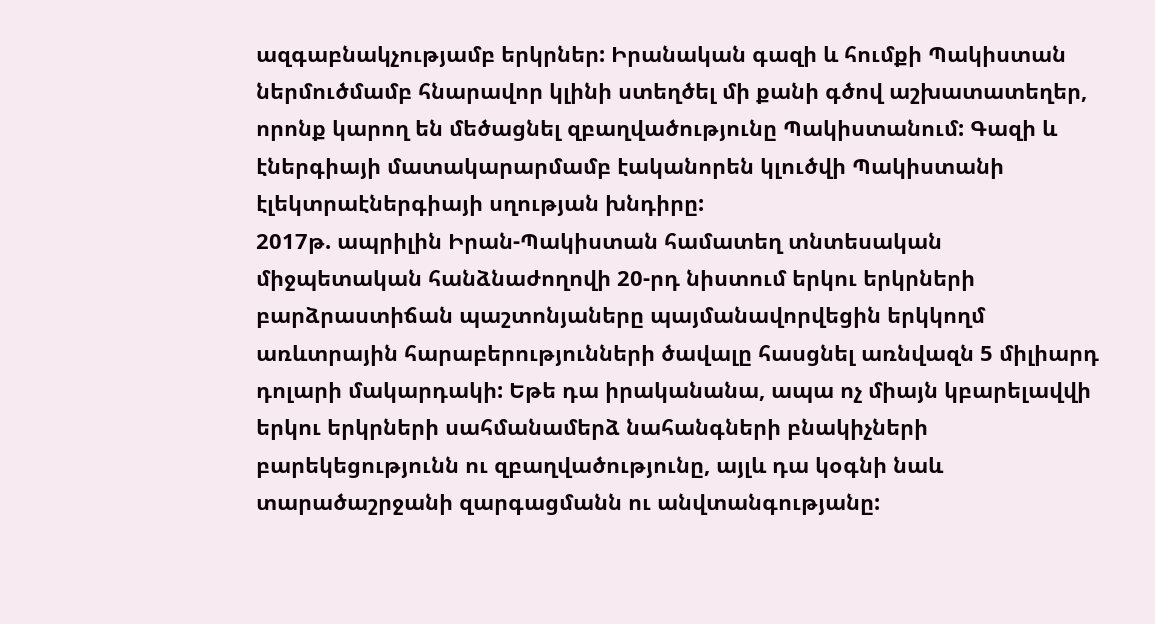ազգաբնակչությամբ երկրներ: Իրանական գազի և հումքի Պակիստան ներմուծմամբ հնարավոր կլինի ստեղծել մի քանի գծով աշխատատեղեր, որոնք կարող են մեծացնել զբաղվածությունը Պակիստանում: Գազի և էներգիայի մատակարարմամբ էականորեն կլուծվի Պակիստանի էլեկտրաէներգիայի սղության խնդիրը:
2017թ. ապրիլին Իրան-Պակիստան համատեղ տնտեսական միջպետական հանձնաժողովի 20-րդ նիստում երկու երկրների բարձրաստիճան պաշտոնյաները պայմանավորվեցին երկկողմ առևտրային հարաբերությունների ծավալը հասցնել առնվազն 5 միլիարդ դոլարի մակարդակի: Եթե դա իրականանա, ապա ոչ միայն կբարելավվի երկու երկրների սահմանամերձ նահանգների բնակիչների բարեկեցությունն ու զբաղվածությունը, այլև դա կօգնի նաև տարածաշրջանի զարգացմանն ու անվտանգությանը: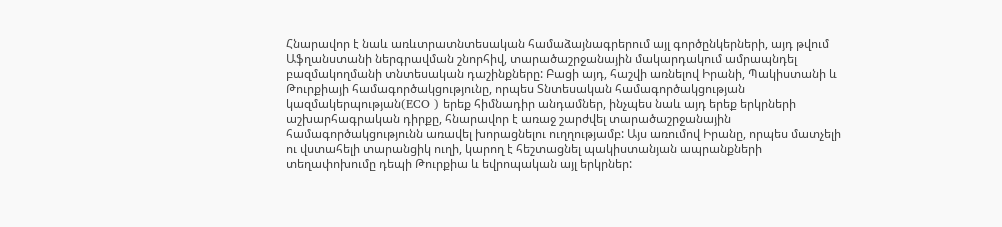Հնարավոր է նաև առևտրատնտեսական համաձայնագրերում այլ գործընկերների, այդ թվում Աֆղանստանի ներգրավման շնորհիվ, տարածաշրջանային մակարդակում ամրապնդել բազմակողմանի տնտեսական դաշինքները: Բացի այդ, հաշվի առնելով Իրանի, Պակիստանի և Թուրքիայի համագործակցությունը, որպես Տնտեսական համագործակցության կազմակերպության(ECO ) երեք հիմնադիր անդամներ, ինչպես նաև այդ երեք երկրների աշխարհագրական դիրքը, հնարավոր է առաջ շարժվել տարածաշրջանային համագործակցությունն առավել խորացնելու ուղղությամբ: Այս առումով Իրանը, որպես մատչելի ու վստահելի տարանցիկ ուղի, կարող է հեշտացնել պակիստանյան ապրանքների տեղափոխումը դեպի Թուրքիա և եվրոպական այլ երկրներ: